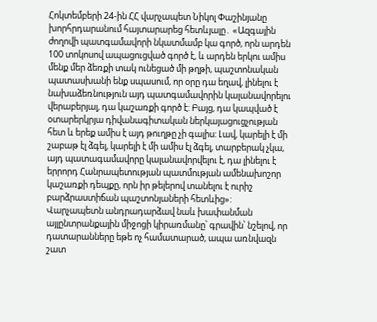Հոկտեմբերի 24-ին ՀՀ վարչապետ Նիկոլ Փաշինյանը խորհրդարանում հայտարարեց հետևյալը․ «Ազգային ժողովի պատգամավորի նկատմամբ կա գործ, որն արդեն 100 տոկոսով ապացուցված գործ է, և արդեն երկու ամիս մենք մեր ձեռքի տակ ունեցած մի թղթի, պաշտոնական պատասխանի ենք սպասում, որ օրը դա եղավ, լինելու է նախաձեռնություն այդ պատգամավորին կալանավորելու վերաբերյալ, դա կաշառքի գործ է: Բայց, դա կապված է օտարերկրյա դիվանագիտական ներկայացուցչության հետ և երեք ամիս է այդ թուղթը չի գալիս: Լավ, կարելի է մի շաբաթ էլ ձգել, կարելի է մի ամիս էլ ձգել, տարբերակ չկա, այդ պատագամավորը կալանավորվելու է, դա լինելու է երրորդ Հանրապետության պատմության ամենախոշոր կաշառքի դեպքը, որն իր թելերով տանելու է ուրիշ բարձրաստիճան պաշտոնյաների հետևից»:
Վարչապետն անդրադարձավ նաև խափանման այլընտրանքային միջոցի կիրառմանը՝ գրավին՝ նշելով, որ դատարանները եթե ոչ համատարած, ապա առնվազն շատ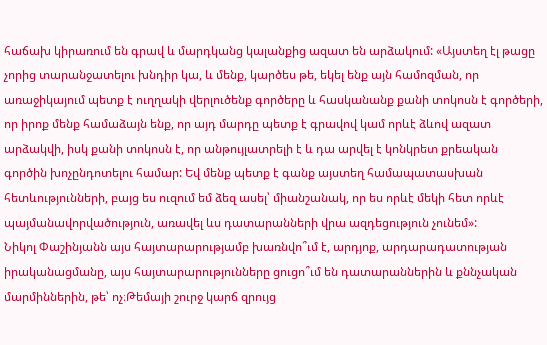հաճախ կիրառում են գրավ և մարդկանց կալանքից ազատ են արձակում: «Այստեղ էլ թացը չորից տարանջատելու խնդիր կա, և մենք, կարծես թե, եկել ենք այն համոզման, որ առաջիկայում պետք է ուղղակի վերլուծենք գործերը և հասկանանք քանի տոկոսն է գործերի, որ իրոք մենք համաձայն ենք, որ այդ մարդը պետք է գրավով կամ որևէ ձևով ազատ արձակվի, իսկ քանի տոկոսն է, որ անթույլատրելի է և դա արվել է կոնկրետ քրեական գործին խոչընդոտելու համար: Եվ մենք պետք է գանք այստեղ համապատասխան հետևությունների, բայց ես ուզում եմ ձեզ ասել՝ միանշանակ, որ ես որևէ մեկի հետ որևէ պայմանավորվածություն, առավել ևս դատարանների վրա ազդեցություն չունեմ»:
Նիկոլ Փաշինյանն այս հայտարարությամբ խառնվո՞ւմ է, արդյոք, արդարադատության իրականացմանը, այս հայտարարությունները ցուցո՞ւմ են դատարաններին և քննչական մարմիններին, թե՝ ոչ։Թեմայի շուրջ կարճ զրույց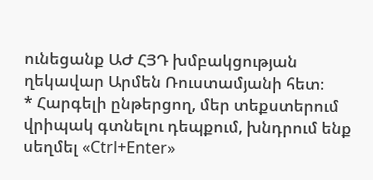ունեցանք ԱԺ ՀՅԴ խմբակցության ղեկավար Արմեն Ռուստամյանի հետ։
* Հարգելի ընթերցող, մեր տեքստերում վրիպակ գտնելու դեպքում, խնդրում ենք սեղմել «Ctrl+Enter»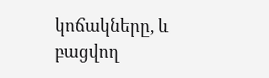կոճակները, և բացվող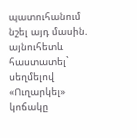պատուհանում նշել այդ մասին. այնուհետև հաստատել` սեղմելով «Ուղարկել» կոճակը